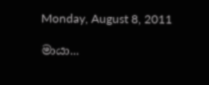Monday, August 8, 2011

මායා...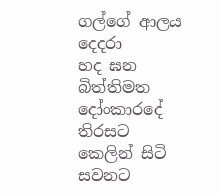ගල්ගේ ආලය දෙදරා
හද ඝන බිත්තිමත
දෝංකාරදේ තිරසට
කෙලින් සිටි සවනට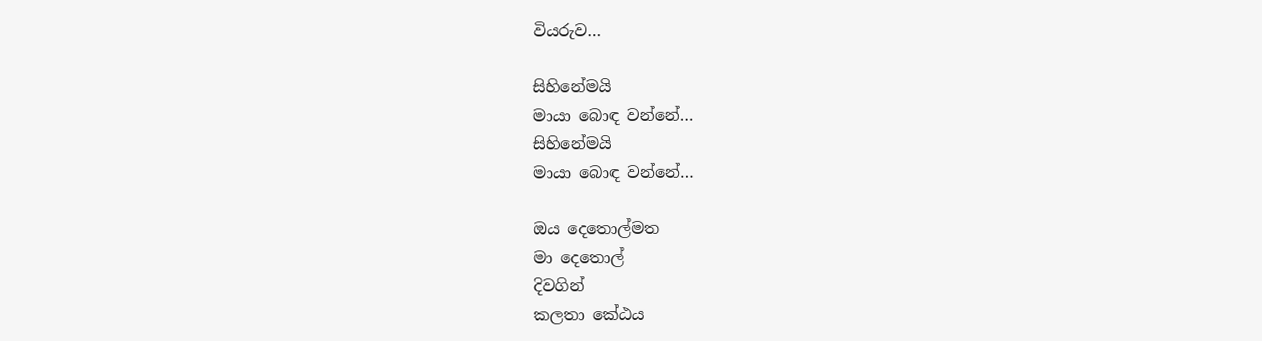වියරුව…

සිහිනේමයි
මායා බොඳ වන්නේ…
සිහිනේමයි
මායා බොඳ වන්නේ…

ඔය දෙතොල්මත
මා දෙතොල්
දිවගින්
කලතා කේඨය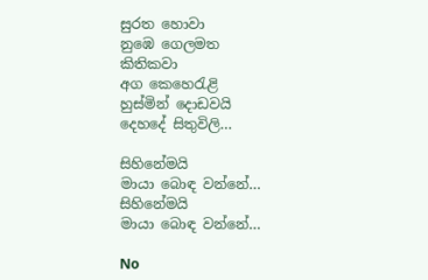සුරත හොවා
නුඹෙ ගෙලමත
කිතිකවා
අග කෙහෙරැළි
හුස්මින් දොඩවයි
දෙහදේ සිතුවිලි…

සිහිනේමයි
මායා බොඳ වන්නේ…
සිහිනේමයි
මායා බොඳ වන්නේ…

No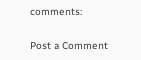comments:

Post a Comment